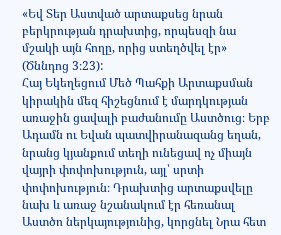«Եվ Տեր Աստված արտաքսեց նրան բերկրության դրախտից, որպեսզի նա մշակի այն հողը, որից ստեղծվել էր» (Ծննդոց 3։23):
Հայ Եկեղեցում Մեծ Պահքի Արտաքսման կիրակին մեզ հիշեցնում է մարդկության առաջին ցավալի բաժանումը Աստծուց։ Երբ Ադամն ու Եվան պատվիրանազանց եղան, նրանց կյանքում տեղի ունեցավ ոչ միայն վայրի փոփոխություն, այլ՝ սրտի փոփոխություն։ Դրախտից արտաքսվելը նախ և առաջ նշանակում էր հեռանալ Աստծո ներկայությունից, կորցնել Նրա հետ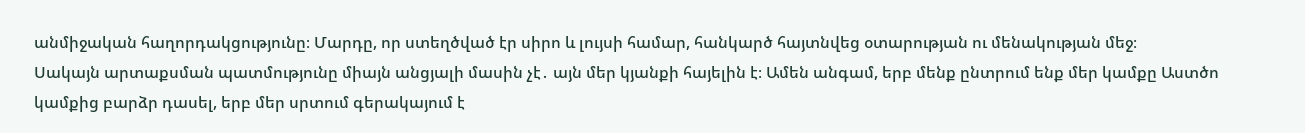անմիջական հաղորդակցությունը։ Մարդը, որ ստեղծված էր սիրո և լույսի համար, հանկարծ հայտնվեց օտարության ու մենակության մեջ։
Սակայն արտաքսման պատմությունը միայն անցյալի մասին չէ․ այն մեր կյանքի հայելին է։ Ամեն անգամ, երբ մենք ընտրում ենք մեր կամքը Աստծո կամքից բարձր դասել, երբ մեր սրտում գերակայում է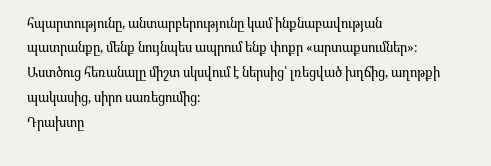հպարտությունը, անտարբերությունը կամ ինքնաբավության պատրանքը, մենք նույնպես ապրում ենք փոքր «արտաքսումներ»։ Աստծուց հեռանալը միշտ սկսվում է ներսից՝ լռեցված խղճից, աղոթքի պակասից, սիրո սառեցումից։
Դրախտը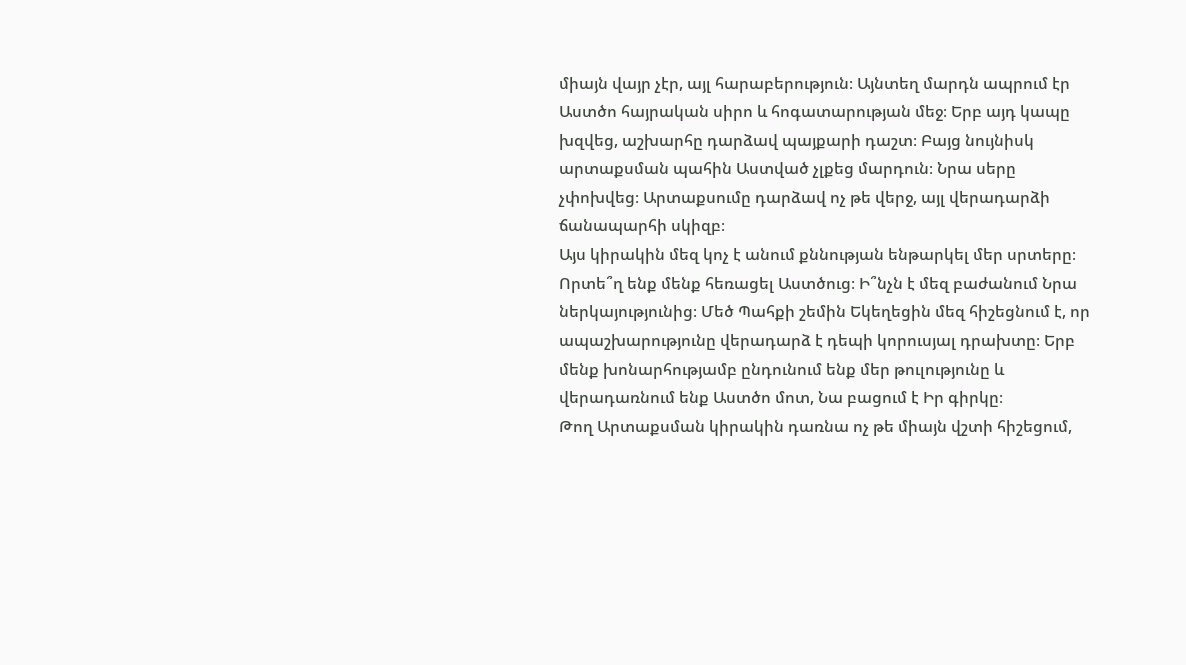միայն վայր չէր, այլ հարաբերություն։ Այնտեղ մարդն ապրում էր Աստծո հայրական սիրո և հոգատարության մեջ։ Երբ այդ կապը խզվեց, աշխարհը դարձավ պայքարի դաշտ։ Բայց նույնիսկ արտաքսման պահին Աստված չլքեց մարդուն։ Նրա սերը չփոխվեց։ Արտաքսումը դարձավ ոչ թե վերջ, այլ վերադարձի ճանապարհի սկիզբ։
Այս կիրակին մեզ կոչ է անում քննության ենթարկել մեր սրտերը։ Որտե՞ղ ենք մենք հեռացել Աստծուց։ Ի՞նչն է մեզ բաժանում Նրա ներկայությունից։ Մեծ Պահքի շեմին Եկեղեցին մեզ հիշեցնում է, որ ապաշխարությունը վերադարձ է դեպի կորուսյալ դրախտը։ Երբ մենք խոնարհությամբ ընդունում ենք մեր թուլությունը և վերադառնում ենք Աստծո մոտ, Նա բացում է Իր գիրկը։
Թող Արտաքսման կիրակին դառնա ոչ թե միայն վշտի հիշեցում,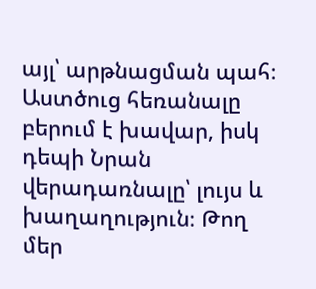այլ՝ արթնացման պահ։ Աստծուց հեռանալը բերում է խավար, իսկ դեպի Նրան վերադառնալը՝ լույս և խաղաղություն։ Թող մեր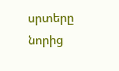սրտերը նորից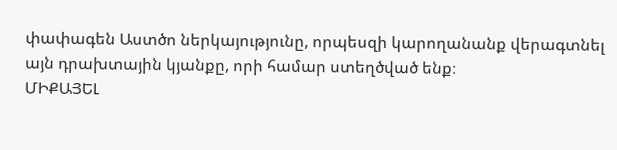փափագեն Աստծո ներկայությունը, որպեսզի կարողանանք վերագտնել այն դրախտային կյանքը, որի համար ստեղծված ենք։
ՄԻՔԱՅԵԼ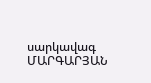սարկավագ ՄԱՐԳԱՐՅԱՆ